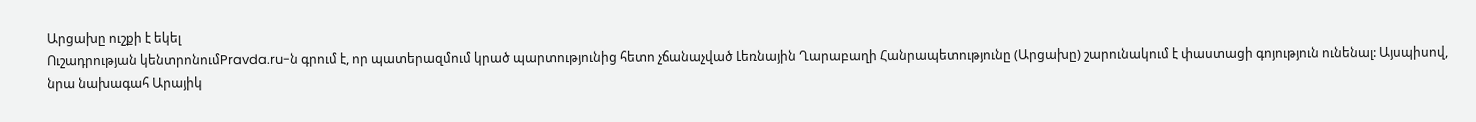Արցախը ուշքի է եկել
Ուշադրության կենտրոնումPravda.ru-ն գրում է, որ պատերազմում կրած պարտությունից հետո չճանաչված Լեռնային Ղարաբաղի Հանրապետությունը (Արցախը) շարունակում է փաստացի գոյություն ունենալ: Այսպիսով, նրա նախագահ Արայիկ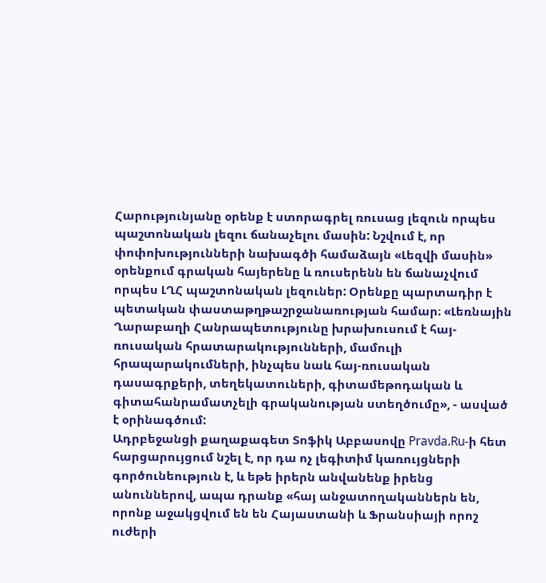Հարությունյանը օրենք է ստորագրել ռուսաց լեզուն որպես պաշտոնական լեզու ճանաչելու մասին: Նշվում է, որ փոփոխությունների նախագծի համաձայն «Լեզվի մասին» օրենքում գրական հայերենը և ռուսերենն են ճանաչվում որպես ԼՂՀ պաշտոնական լեզուներ: Օրենքը պարտադիր է պետական փաստաթղթաշրջանառության համար։ «Լեռնային Ղարաբաղի Հանրապետությունը խրախուսում է հայ-ռուսական հրատարակությունների, մամուլի հրապարակումների, ինչպես նաև հայ-ռուսական դասագրքերի, տեղեկատուների, գիտամեթոդական և գիտահանրամատչելի գրականության ստեղծումը», - ասված է օրինագծում:
Ադրբեջանցի քաղաքագետ Տոֆիկ Աբբասովը Pravda.Ru-ի հետ հարցարույցում նշել է, որ դա ոչ լեգիտիմ կառույցների գործունեություն է, և եթե իրերն անվանենք իրենց անուններով, ապա դրանք «հայ անջատողականներն են, որոնք աջակցվում են են Հայաստանի և Ֆրանսիայի որոշ ուժերի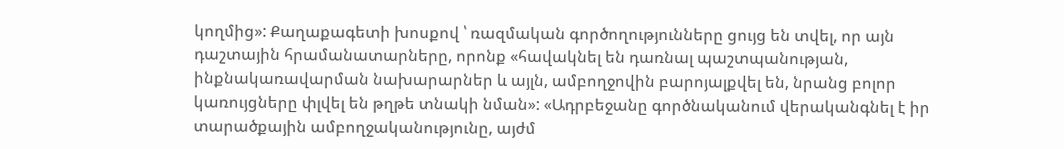կողմից»: Քաղաքագետի խոսքով ՝ ռազմական գործողությունները ցույց են տվել, որ այն դաշտային հրամանատարները, որոնք «հավակնել են դառնալ պաշտպանության, ինքնակառավարման նախարարներ և այլն, ամբողջովին բարոյալքվել են, նրանց բոլոր կառույցները փլվել են թղթե տնակի նման»: «Ադրբեջանը գործնականում վերականգնել է իր տարածքային ամբողջականությունը, այժմ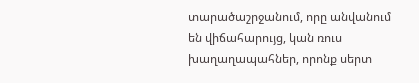տարածաշրջանում, որը անվանում են վիճահարույց, կան ռուս խաղաղապահներ, որոնք սերտ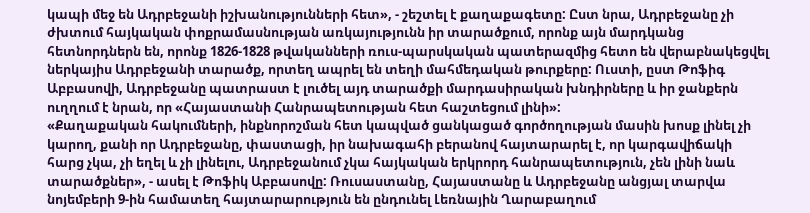կապի մեջ են Ադրբեջանի իշխանությունների հետ», - շեշտել է քաղաքագետը: Ըստ նրա, Ադրբեջանը չի ժխտում հայկական փոքրամասնության առկայությունն իր տարածքում, որոնք այն մարդկանց հետնորդներն են, որոնք 1826-1828 թվականների ռուս-պարսկական պատերազմից հետո են վերաբնակեցվել ներկայիս Ադրբեջանի տարածք, որտեղ ապրել են տեղի մահմեդական թուրքերը: Ուստի, ըստ Թոֆիգ Աբբասովի, Ադրբեջանը պատրաստ է լուծել այդ տարածքի մարդասիրական խնդիրները և իր ջանքերն ուղղում է նրան, որ «Հայաստանի Հանրապետության հետ հաշտեցում լինի»:
«Քաղաքական հակումների, ինքնորոշման հետ կապված ցանկացած գործողության մասին խոսք լինել չի կարող, քանի որ Ադրբեջանը, փաստացի, իր նախագահի բերանով հայտարարել է, որ կարգավիճակի հարց չկա, չի եղել և չի լինելու, Ադրբեջանում չկա հայկական երկրորդ հանրապետություն, չեն լինի նաև տարածքներ», - ասել է Թոֆիկ Աբբասովը: Ռուսաստանը, Հայաստանը և Ադրբեջանը անցյալ տարվա նոյեմբերի 9-ին համատեղ հայտարարություն են ընդունել Լեռնային Ղարաբաղում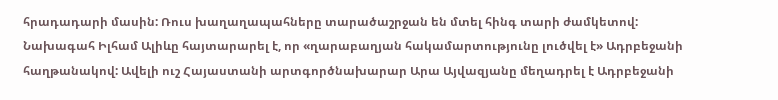հրադադարի մասին: Ռուս խաղաղապահները տարածաշրջան են մտել հինգ տարի ժամկետով: Նախագահ Իլհամ Ալիևը հայտարարել է, որ «ղարաբաղյան հակամարտությունը լուծվել է» Ադրբեջանի հաղթանակով: Ավելի ուշ Հայաստանի արտգործնախարար Արա Այվազյանը մեղադրել է Ադրբեջանի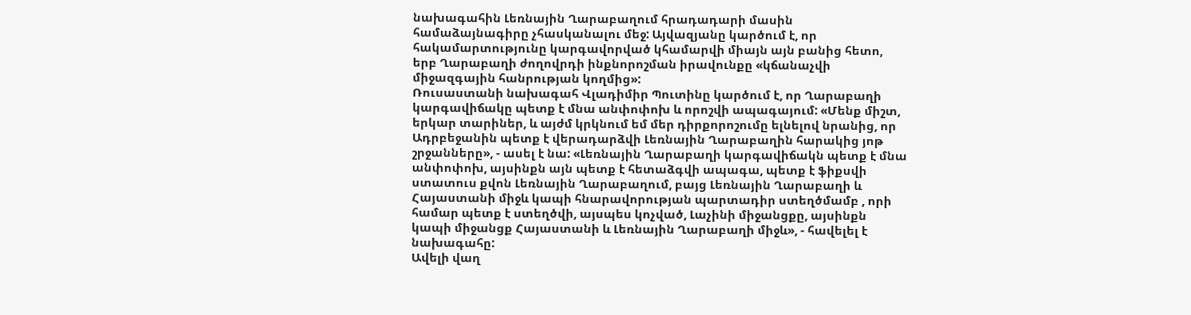նախագահին Լեռնային Ղարաբաղում հրադադարի մասին համաձայնագիրը չհասկանալու մեջ: Այվազյանը կարծում է, որ հակամարտությունը կարգավորված կհամարվի միայն այն բանից հետո, երբ Ղարաբաղի ժողովրդի ինքնորոշման իրավունքը «կճանաչվի միջազգային հանրության կողմից»:
Ռուսաստանի նախագահ Վլադիմիր Պուտինը կարծում է, որ Ղարաբաղի կարգավիճակը պետք է մնա անփոփոխ և որոշվի ապագայում: «Մենք միշտ, երկար տարիներ, և այժմ կրկնում եմ մեր դիրքորոշումը ելնելով նրանից, որ Ադրբեջանին պետք է վերադարձվի Լեռնային Ղարաբաղին հարակից յոթ շրջանները», - ասել է նա: «Լեռնային Ղարաբաղի կարգավիճակն պետք է մնա անփոփոխ, այսինքն այն պետք է հետաձգվի ապագա, պետք է ֆիքսվի ստատուս քվոն Լեռնային Ղարաբաղում, բայց Լեռնային Ղարաբաղի և Հայաստանի միջև կապի հնարավորության պարտադիր ստեղծմամբ , որի համար պետք է ստեղծվի, այսպես կոչված, Լաչինի միջանցքը, այսինքն կապի միջանցք Հայաստանի և Լեռնային Ղարաբաղի միջև», - հավելել է նախագահը:
Ավելի վաղ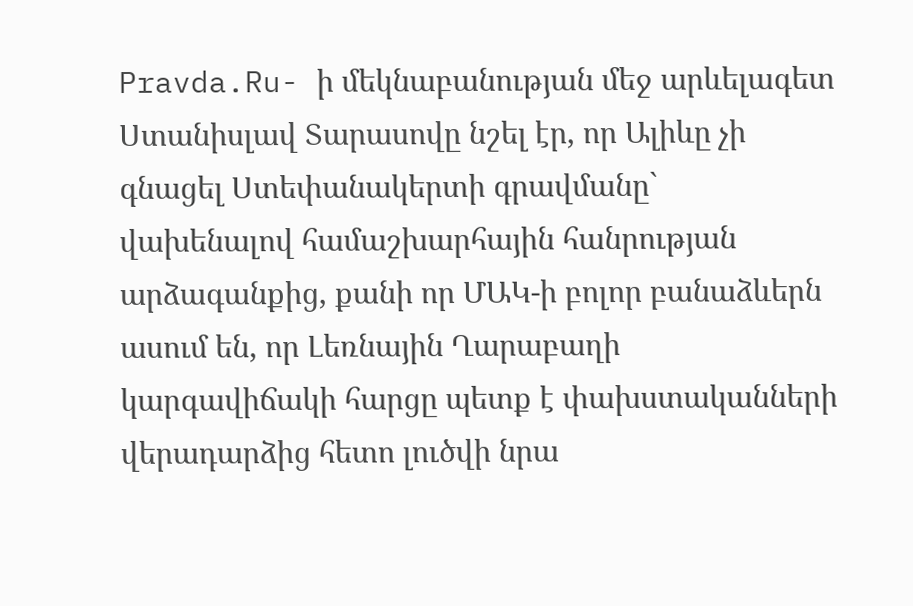Pravda.Ru- ի մեկնաբանության մեջ արևելագետ Ստանիսլավ Տարասովը նշել էր, որ Ալիևը չի գնացել Ստեփանակերտի գրավմանը` վախենալով համաշխարհային հանրության արձագանքից, քանի որ ՄԱԿ-ի բոլոր բանաձևերն ասում են, որ Լեռնային Ղարաբաղի կարգավիճակի հարցը պետք է փախստականների վերադարձից հետո լուծվի նրա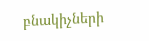բնակիչների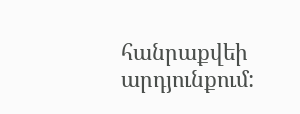հանրաքվեի արդյունքում: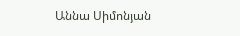Աննա Սիմոնյան